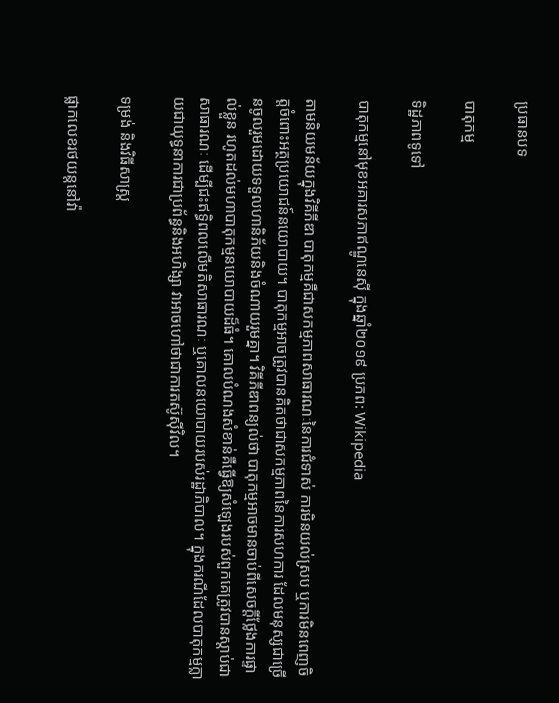ប្រធានបទ

បាតុកម្ម

ទិដ្ឋភាពទូទៅ

បាតុកម្មនៅមុខអគារសភាឥណ្ឌូនេស៊ី ក្នុងឆ្នាំ២០១៩ ប្រភព: Wikipedia

តាមនិយមន័យក្នុងវិគីភីឌា បាតុកម្មគឺជាសកម្មភាពសាធារណៈនៃការជំទាស់ ការមិនយល់ស្រប ឬការមិនពេញចិត្តចំពោះអត្ថប្រយោជន៍នយោបាយ។ បាតុកម្មអាចត្រូវបានគិតថាជាសកម្មភាពនៃការសហការ ដែលមនុស្សជាច្រើនចូលរួមដោយទទួលហានិភ័យនិងចំណាយរួមគ្នា។ វិគីភីឌាពន្យល់ថា បាតុកម្មអាចមានចាប់ពីសេចក្តីថ្លែងការផ្ទាល់ខ្លួន រហូតដល់មហាបាតុកម្មនយោបាយដ៏ធំ។ គោលបំណងសំខាន់គឺធ្វើឱ្យសំឡេងរបស់ពួកគេត្រូវបានស្តាប់ជាសាធារណៈ ដើម្បីជះឥទ្ធិពលលើមតិសាធារណៈ ឬគោលនយោបាយរបស់រដ្ឋាភិបាល។ ក្នុងករណីដែលបាតុកម្មក្លាយជាយុទ្ធនាការជាប្រព័ន្ធនិងអហិង្សា វាអាចហៅថាជាការតស៊ូស៊ីវិល។

ទម្រង់ និងវិធីសាស្ត្រ

ផ្លាកលេខរថយន្តនៅវ៉ា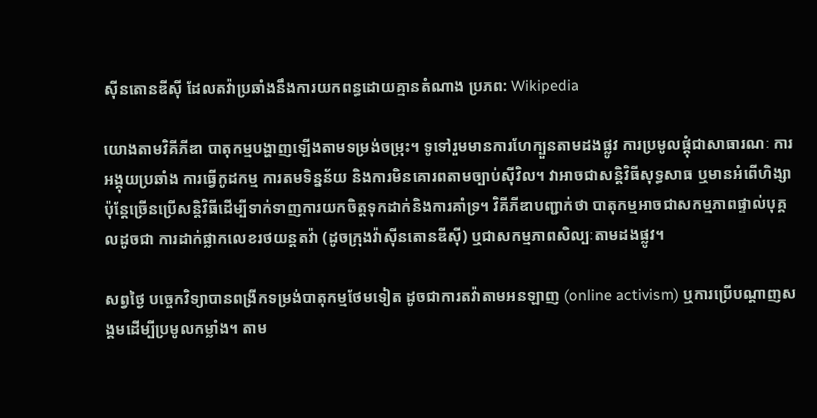ស៊ីនតោនឌីស៊ី ដែលតវ៉ាប្រឆាំងនឹងការយកពន្ធដោយគ្មានតំណាង ប្រភព: Wikipedia

យោងតាមវិគីភីឌា បាតុកម្មបង្ហាញឡើងតាមទម្រង់ចម្រុះ។ ទូទៅរួមមានការហែក្បួនតាមដងផ្លូវ ការប្រមូលផ្តុំជាសាធារណៈ ការអង្គុយប្រឆាំង ការធ្វើកូដកម្ម ការតមទិន្នន័យ និងការមិនគោរពតាមច្បាប់ស៊ីវិល។ វាអាចជាសន្តិវិធីសុទ្ធសាធ ឬមានអំពើហិង្សា ប៉ុន្តែច្រើនប្រើសន្តិវិធីដើម្បីទាក់ទាញការយកចិត្តទុកដាក់និងការគាំទ្រ។ វិគីភីឌាបញ្ជាក់ថា បាតុកម្មអាចជាសកម្មភាពផ្ទាល់បុគ្គលដូចជា ការដាក់ផ្លាកលេខរថយន្តតវ៉ា (ដូចក្រុងវ៉ាស៊ីនតោនឌីស៊ី) ឬជាសកម្មភាពសិល្បៈតាមដងផ្លូវ។

សព្វថ្ងៃ បច្ចេកវិទ្យាបានពង្រីកទម្រង់បាតុកម្មថែមទៀត ដូចជាការតវ៉ាតាមអនឡាញ (online activism) ឬការប្រើបណ្ដាញសង្គមដើម្បីប្រមូលកម្លាំង។ តាម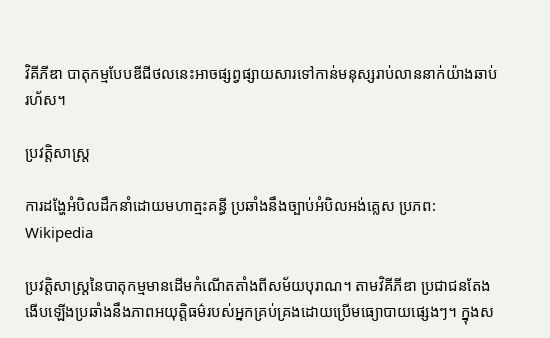វិគីភីឌា បាតុកម្មបែបឌីជីថលនេះអាចផ្សព្វផ្សាយសារទៅកាន់មនុស្សរាប់លាននាក់យ៉ាងឆាប់រហ័ស។

ប្រវត្តិសាស្ត្រ

ការដង្ហែអំបិលដឹកនាំដោយមហាត្មះគន្ធី ប្រឆាំងនឹងច្បាប់អំបិលអង់គ្លេស ប្រភព: Wikipedia

ប្រវត្តិសាស្ត្រនៃបាតុកម្មមានដើមកំណើតតាំងពីសម័យបុរាណ។ តាមវិគីភីឌា ប្រជាជនតែងងើបឡើងប្រឆាំងនឹងភាពអយុត្តិធម៌របស់អ្នកគ្រប់គ្រងដោយប្រើមធ្យោបាយផ្សេងៗ។ ក្នុងស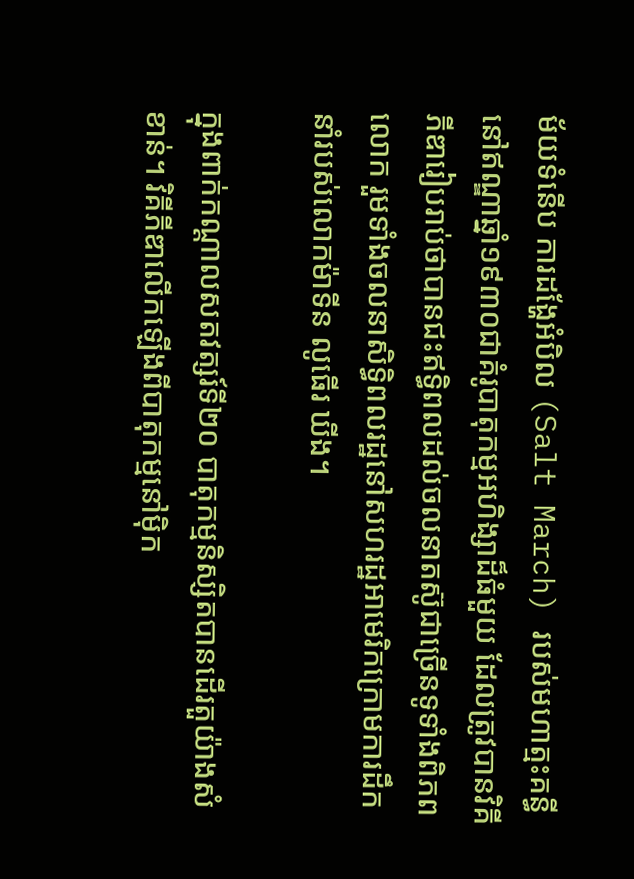ម័យទំនើប ការដង្ហែអំបិល (Salt March) របស់មហាត្មះគន្ធីនៅឥណ្ឌាឆ្នាំ១៩៣០ជាគំរូបាតុកម្មអហិង្សាដ៏ធំមួយ ដែលត្រូវបានវិគីភីឌារៀបរាប់ថាបានជះឥទ្ធិពលដល់ចលនាតស៊ូជាច្រើនទូទាំងពិភពលោក រួមទាំងចលនាសិទ្ធិពលរដ្ឋនៅសហរដ្ឋអាមេរិកក្រោមការដឹកនាំរបស់លោកម៉ាទីន លូធើរ ឃីង។

ក្នុងពាក់កណ្ដាលសតវត្សរ៍ទី២០ បាតុកម្មនិស្សិតបានដើរតួយ៉ាងសំខាន់។ វិគីភីឌាលើកឡើងពីបាតុកម្មនៅម៉ិក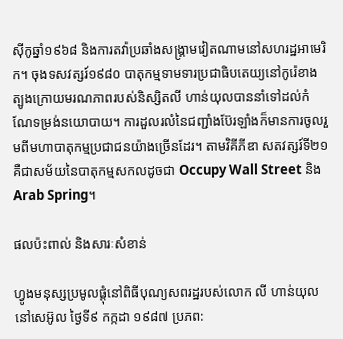ស៊ីកូឆ្នាំ១៩៦៨ និងការតវ៉ាប្រឆាំងសង្គ្រាមវៀតណាមនៅសហរដ្ឋអាមេរិក។ ចុងទសវត្សរ៍១៩៨០ បាតុកម្មទាមទារប្រជាធិបតេយ្យនៅកូរ៉េខាងត្បូងក្រោយមរណភាពរបស់និស្សិតលី ហាន់យុលបាននាំទៅដល់កំណែទម្រង់នយោបាយ។ ការដួលរលំនៃជញ្ជាំងប៊ែរឡាំងក៏មានការចូលរួមពីមហាបាតុកម្មប្រជាជនយ៉ាងច្រើនដែរ។ តាមវិគីភីឌា សតវត្សរ៍ទី២១ គឺជាសម័យនៃបាតុកម្មសកលដូចជា Occupy Wall Street និង Arab Spring។

ផលប៉ះពាល់ និងសារៈសំខាន់

ហ្វូងមនុស្សប្រមូលផ្តុំនៅពិធីបុណ្យសពរដ្ឋរបស់លោក លី ហាន់យុល នៅសេអ៊ូល ថ្ងៃទី៩ កក្កដា ១៩៨៧ ប្រភព: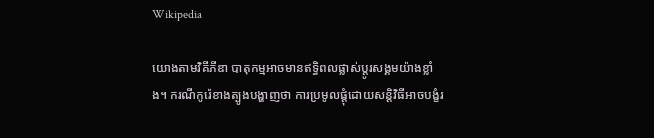Wikipedia

យោងតាមវិគីភីឌា បាតុកម្មអាចមានឥទ្ធិពលផ្លាស់ប្តូរសង្គមយ៉ាងខ្លាំង។ ករណីកូរ៉េខាងត្បូងបង្ហាញថា ការប្រមូលផ្តុំដោយសន្តិវិធីអាចបង្ខំរ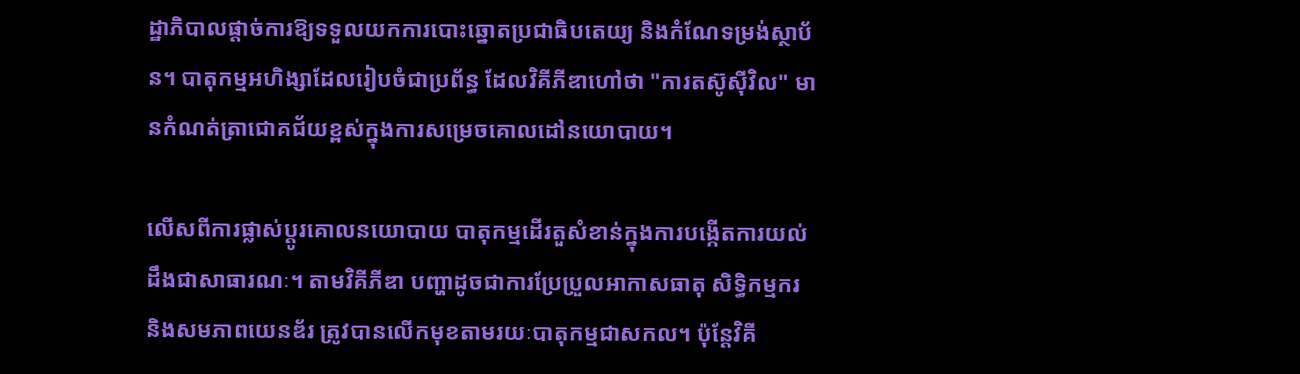ដ្ឋាភិបាលផ្ដាច់ការឱ្យទទួលយកការបោះឆ្នោតប្រជាធិបតេយ្យ និងកំណែទម្រង់ស្ថាប័ន។ បាតុកម្មអហិង្សាដែលរៀបចំជាប្រព័ន្ធ ដែលវិគីភីឌាហៅថា "ការតស៊ូស៊ីវិល" មានកំណត់ត្រាជោគជ័យខ្ពស់ក្នុងការសម្រេចគោលដៅនយោបាយ។

លើសពីការផ្លាស់ប្តូរគោលនយោបាយ បាតុកម្មដើរតួសំខាន់ក្នុងការបង្កើតការយល់ដឹងជាសាធារណៈ។ តាមវិគីភីឌា បញ្ហាដូចជាការប្រែប្រួលអាកាសធាតុ សិទ្ធិកម្មករ និងសមភាពយេនឌ័រ ត្រូវបានលើកមុខតាមរយៈបាតុកម្មជាសកល។ ប៉ុន្តែវិគី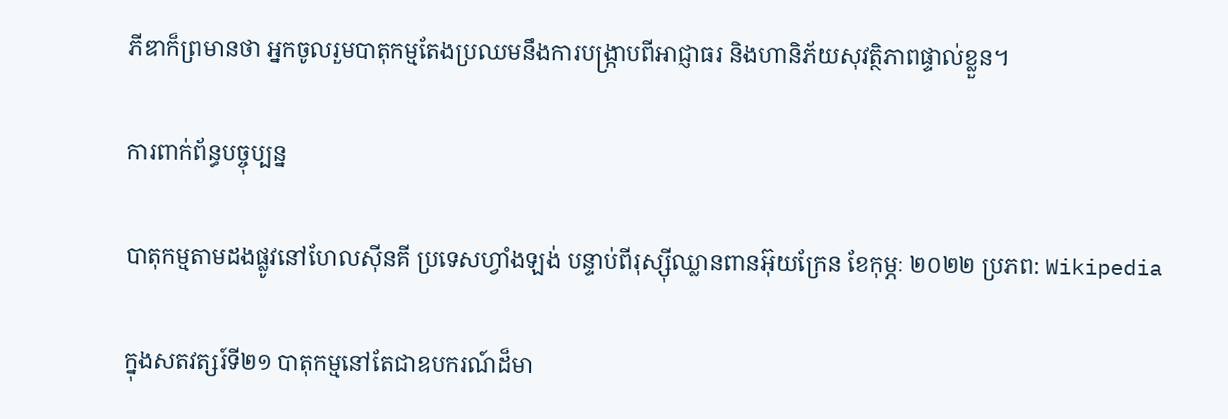ភីឌាក៏ព្រមានថា អ្នកចូលរួមបាតុកម្មតែងប្រឈមនឹងការបង្ក្រាបពីអាជ្ញាធរ និងហានិភ័យសុវត្ថិភាពផ្ទាល់ខ្លួន។

ការពាក់ព័ន្ធបច្ចុប្បន្ន

បាតុកម្មតាមដងផ្លូវនៅហែលស៊ីនគី ប្រទេសហ្វាំងឡង់ បន្ទាប់ពីរុស្ស៊ីឈ្លានពានអ៊ុយក្រែន ខែកុម្ភៈ ២០២២ ប្រភព: Wikipedia

ក្នុងសតវត្សរ៍ទី២១ បាតុកម្មនៅតែជាឧបករណ៍ដ៏មា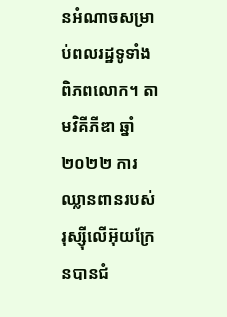នអំណាចសម្រាប់ពលរដ្ឋទូទាំងពិភពលោក។ តាមវិគីភីឌា ឆ្នាំ២០២២ ការឈ្លានពានរបស់រុស្ស៊ីលើអ៊ុយក្រែនបានជំ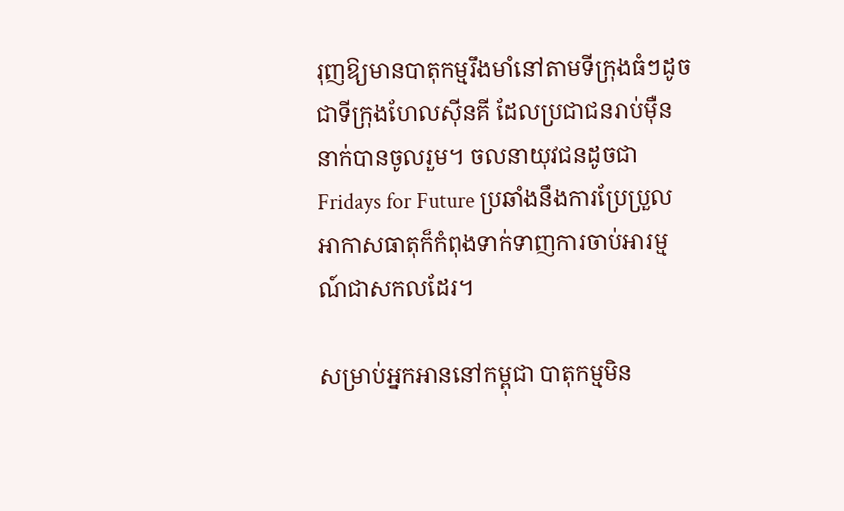រុញឱ្យមានបាតុកម្មរឹងមាំនៅតាមទីក្រុងធំៗដូចជាទីក្រុងហែលស៊ីនគី ដែលប្រជាជនរាប់ម៉ឺននាក់បានចូលរួម។ ចលនាយុវជនដូចជា Fridays for Future ប្រឆាំងនឹងការប្រែប្រួលអាកាសធាតុក៏កំពុងទាក់ទាញការចាប់អារម្មណ៍ជាសកលដែរ។

សម្រាប់អ្នកអាននៅកម្ពុជា បាតុកម្មមិន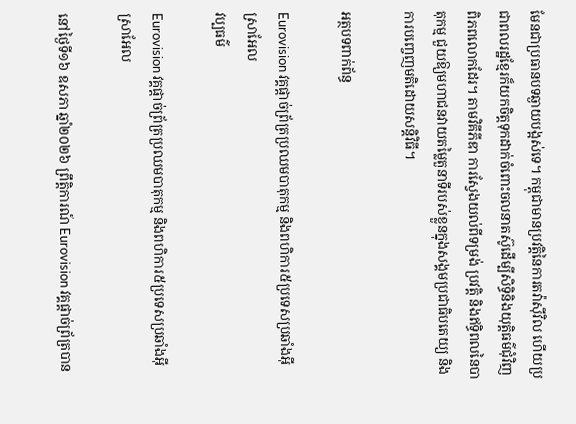មែនជាប្រធានបទឆ្ងាយបង្អស់ទេ។ កម្ពុជាមានប្រវត្តិនៃការតវ៉ាស៊ីវិល ហើយប្រជាពលរដ្ឋខ្មែរក៏យកចិត្តទុកដាក់ចំពោះចលនាតស៊ូដើម្បីសិទ្ធិនិងយុត្តិធម៌ជុំវិញពិភពលោកដែរ។ តាមវិគីភីឌា ការស្វែងយល់ពីទម្រង់ ប្រវត្តិ និងឥទ្ធិពលនៃបាតុកម្ម ជួយឱ្យមហាជនវាយតម្លៃតួនាទីរបស់ខ្លួនក្នុងសង្គមប្រជាធិបតេយ្យ និងការបញ្ចេញមតិដោយសន្តិវិធី។

អត្ថបទពាក់ព័ន្ធ

Eurovision វគ្គផ្តាច់ព្រ័ត្រប្រឈមបាតុកម្ម និងពហិការ៥ប្រទេសប្រឆាំងអ៊ីស្រាអែល
វប្បធម៌

Eurovision វគ្គផ្តាច់ព្រ័ត្រប្រឈមបាតុកម្ម និងពហិការ៥ប្រទេសប្រឆាំងអ៊ីស្រាអែល

នៅថ្ងៃទី១៦ ឧសភា ឆ្នាំ២០២៦ ព្រឹត្តិការណ៍ Eurovision វគ្គផ្តាច់ព្រ័ត្របាន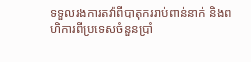ទទួលរងការតវ៉ាពីបាតុកររាប់ពាន់នាក់ និងពហិការពីប្រទេសចំនួនប្រាំ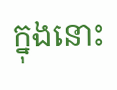ក្នុងនោះ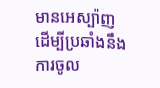មានអេស្ប៉ាញ ដើម្បីប្រឆាំងនឹងការចូល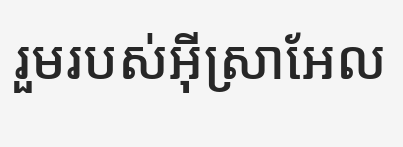រួមរបស់អ៊ីស្រាអែល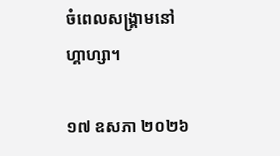ចំពេលសង្គ្រាមនៅហ្គាហ្សា។

១៧ ឧសភា ២០២៦